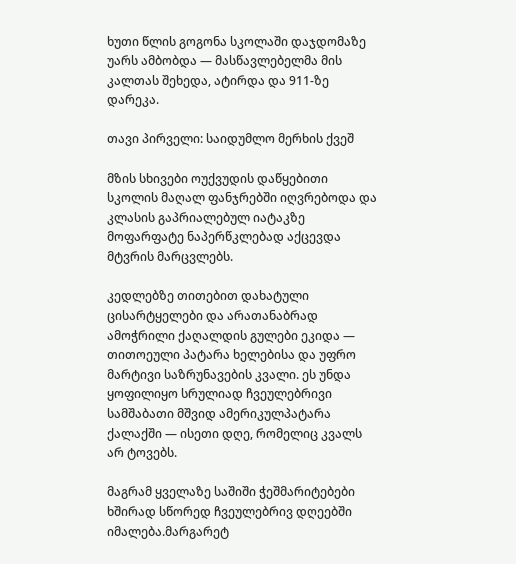ხუთი წლის გოგონა სკოლაში დაჯდომაზე უარს ამბობდა — მასწავლებელმა მის კალთას შეხედა, ატირდა და 911-ზე დარეკა.

თავი პირველი: საიდუმლო მერხის ქვეშ

მზის სხივები ოუქვუდის დაწყებითი სკოლის მაღალ ფანჯრებში იღვრებოდა და კლასის გაპრიალებულ იატაკზე მოფარფატე ნაპერწკლებად აქცევდა მტვრის მარცვლებს.

კედლებზე თითებით დახატული ცისარტყელები და არათანაბრად ამოჭრილი ქაღალდის გულები ეკიდა — თითოეული პატარა ხელებისა და უფრო მარტივი საზრუნავების კვალი. ეს უნდა ყოფილიყო სრულიად ჩვეულებრივი სამშაბათი მშვიდ ამერიკულპატარა ქალაქში — ისეთი დღე, რომელიც კვალს არ ტოვებს.

მაგრამ ყველაზე საშიში ჭეშმარიტებები ხშირად სწორედ ჩვეულებრივ დღეებში იმალება.მარგარეტ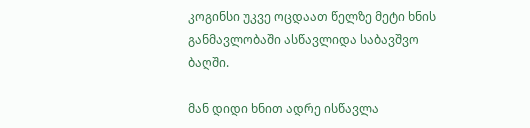კოგინსი უკვე ოცდაათ წელზე მეტი ხნის განმავლობაში ასწავლიდა საბავშვო ბაღში.

მან დიდი ხნით ადრე ისწავლა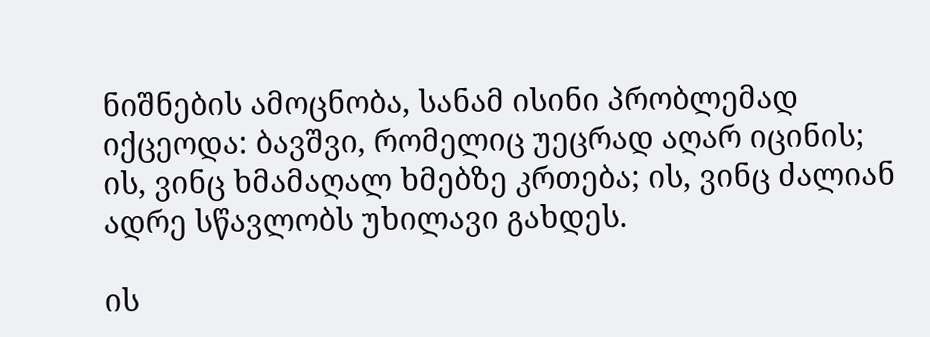ნიშნების ამოცნობა, სანამ ისინი პრობლემად იქცეოდა: ბავშვი, რომელიც უეცრად აღარ იცინის; ის, ვინც ხმამაღალ ხმებზე კრთება; ის, ვინც ძალიან ადრე სწავლობს უხილავი გახდეს.

ის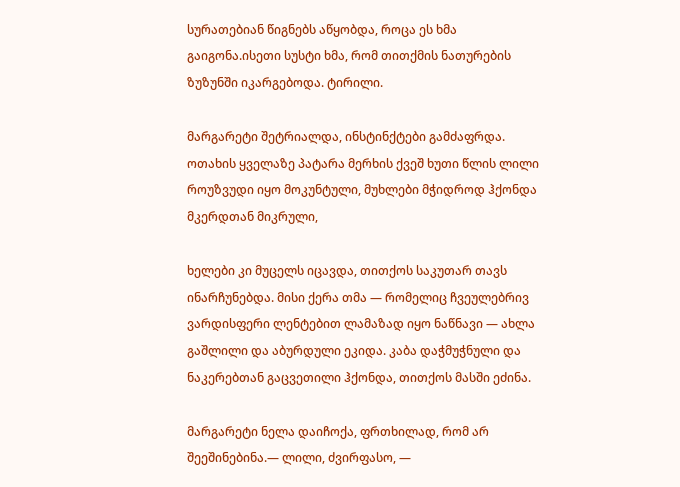სურათებიან წიგნებს აწყობდა, როცა ეს ხმა გაიგონა.ისეთი სუსტი ხმა, რომ თითქმის ნათურების ზუზუნში იკარგებოდა. ტირილი.

მარგარეტი შეტრიალდა, ინსტინქტები გამძაფრდა. ოთახის ყველაზე პატარა მერხის ქვეშ ხუთი წლის ლილი როუზვუდი იყო მოკუნტული, მუხლები მჭიდროდ ჰქონდა მკერდთან მიკრული,

ხელები კი მუცელს იცავდა, თითქოს საკუთარ თავს ინარჩუნებდა. მისი ქერა თმა — რომელიც ჩვეულებრივ ვარდისფერი ლენტებით ლამაზად იყო ნაწნავი — ახლა გაშლილი და აბურდული ეკიდა. კაბა დაჭმუჭნული და ნაკერებთან გაცვეთილი ჰქონდა, თითქოს მასში ეძინა.

მარგარეტი ნელა დაიჩოქა, ფრთხილად, რომ არ შეეშინებინა.— ლილი, ძვირფასო, —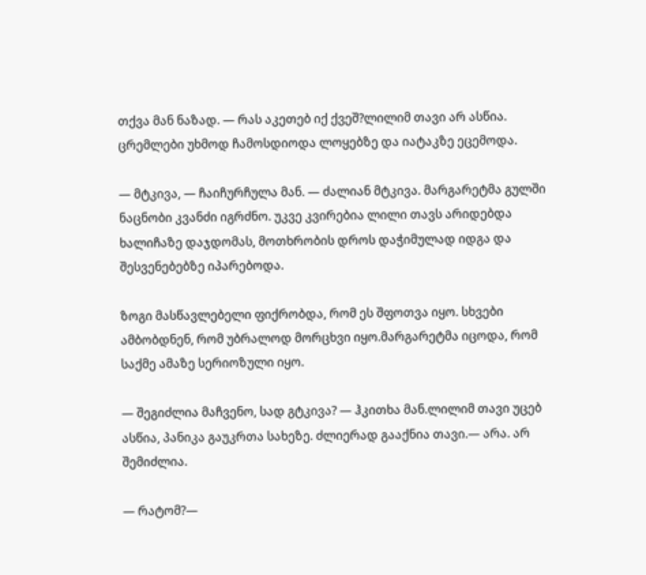თქვა მან ნაზად. — რას აკეთებ იქ ქვეშ?ლილიმ თავი არ ასწია. ცრემლები უხმოდ ჩამოსდიოდა ლოყებზე და იატაკზე ეცემოდა.

— მტკივა, — ჩაიჩურჩულა მან. — ძალიან მტკივა. მარგარეტმა გულში ნაცნობი კვანძი იგრძნო. უკვე კვირებია ლილი თავს არიდებდა ხალიჩაზე დაჯდომას, მოთხრობის დროს დაჭიმულად იდგა და შესვენებებზე იპარებოდა.

ზოგი მასწავლებელი ფიქრობდა, რომ ეს შფოთვა იყო. სხვები ამბობდნენ, რომ უბრალოდ მორცხვი იყო.მარგარეტმა იცოდა, რომ საქმე ამაზე სერიოზული იყო.

— შეგიძლია მაჩვენო, სად გტკივა? — ჰკითხა მან.ლილიმ თავი უცებ ასწია, პანიკა გაუკრთა სახეზე. ძლიერად გააქნია თავი.— არა. არ შემიძლია.

— რატომ?—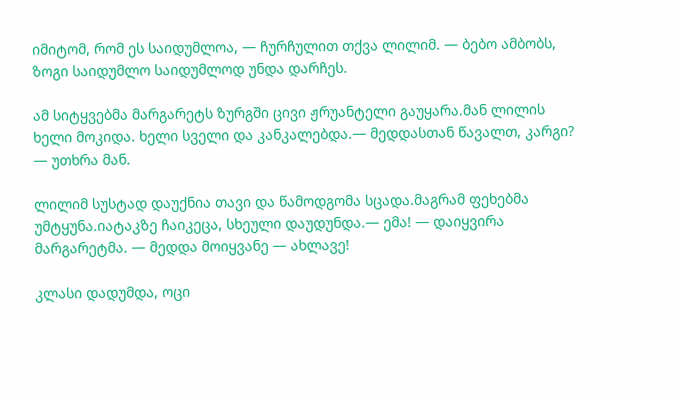იმიტომ, რომ ეს საიდუმლოა, — ჩურჩულით თქვა ლილიმ. — ბებო ამბობს, ზოგი საიდუმლო საიდუმლოდ უნდა დარჩეს.

ამ სიტყვებმა მარგარეტს ზურგში ცივი ჟრუანტელი გაუყარა.მან ლილის ხელი მოკიდა. ხელი სველი და კანკალებდა.— მედდასთან წავალთ, კარგი? — უთხრა მან.

ლილიმ სუსტად დაუქნია თავი და წამოდგომა სცადა.მაგრამ ფეხებმა უმტყუნა.იატაკზე ჩაიკეცა, სხეული დაუდუნდა.— ემა! — დაიყვირა მარგარეტმა. — მედდა მოიყვანე — ახლავე!

კლასი დადუმდა, ოცი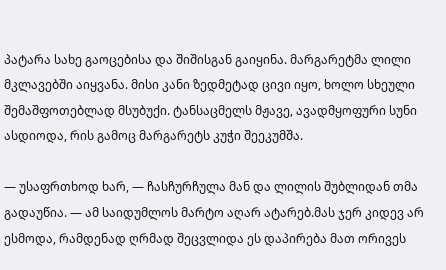პატარა სახე გაოცებისა და შიშისგან გაიყინა. მარგარეტმა ლილი მკლავებში აიყვანა. მისი კანი ზედმეტად ცივი იყო, ხოლო სხეული შემაშფოთებლად მსუბუქი. ტანსაცმელს მჟავე, ავადმყოფური სუნი ასდიოდა, რის გამოც მარგარეტს კუჭი შეეკუმშა.

— უსაფრთხოდ ხარ, — ჩასჩურჩულა მან და ლილის შუბლიდან თმა გადაუწია. — ამ საიდუმლოს მარტო აღარ ატარებ.მას ჯერ კიდევ არ ესმოდა, რამდენად ღრმად შეცვლიდა ეს დაპირება მათ ორივეს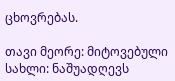ცხოვრებას.

თავი მეორე: მიტოვებული სახლი: ნაშუადღევს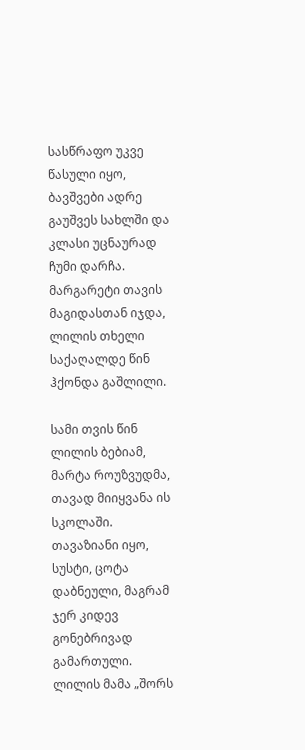სასწრაფო უკვე წასული იყო, ბავშვები ადრე გაუშვეს სახლში და კლასი უცნაურად ჩუმი დარჩა. მარგარეტი თავის მაგიდასთან იჯდა, ლილის თხელი საქაღალდე წინ ჰქონდა გაშლილი.

სამი თვის წინ ლილის ბებიამ, მარტა როუზვუდმა, თავად მიიყვანა ის სკოლაში. თავაზიანი იყო, სუსტი, ცოტა დაბნეული, მაგრამ ჯერ კიდევ გონებრივად გამართული. ლილის მამა „შორს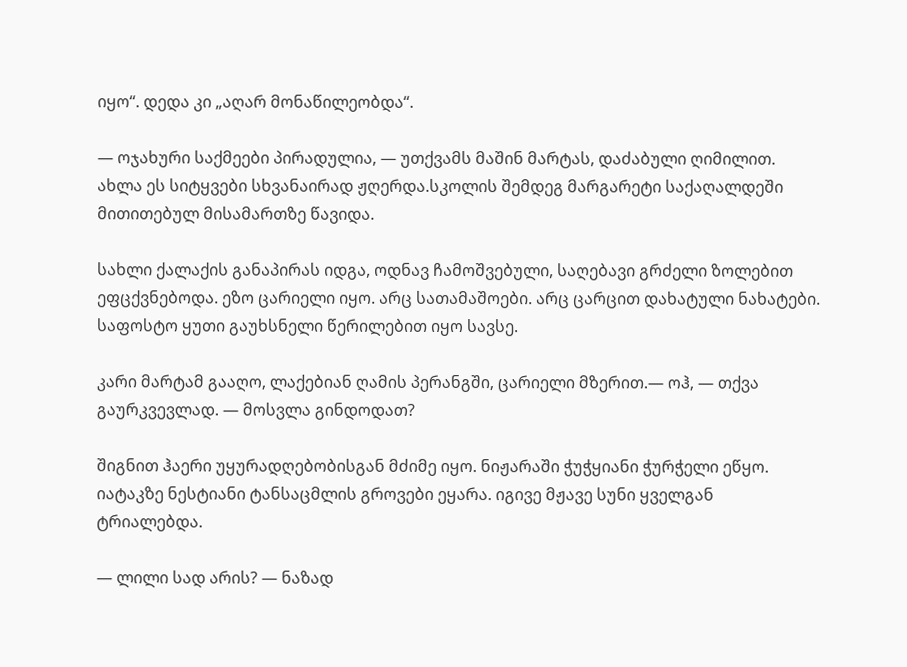იყო“. დედა კი „აღარ მონაწილეობდა“.

— ოჯახური საქმეები პირადულია, — უთქვამს მაშინ მარტას, დაძაბული ღიმილით. ახლა ეს სიტყვები სხვანაირად ჟღერდა.სკოლის შემდეგ მარგარეტი საქაღალდეში მითითებულ მისამართზე წავიდა.

სახლი ქალაქის განაპირას იდგა, ოდნავ ჩამოშვებული, საღებავი გრძელი ზოლებით ეფცქვნებოდა. ეზო ცარიელი იყო. არც სათამაშოები. არც ცარცით დახატული ნახატები. საფოსტო ყუთი გაუხსნელი წერილებით იყო სავსე.

კარი მარტამ გააღო, ლაქებიან ღამის პერანგში, ცარიელი მზერით.— ოჰ, — თქვა გაურკვევლად. — მოსვლა გინდოდათ?

შიგნით ჰაერი უყურადღებობისგან მძიმე იყო. ნიჟარაში ჭუჭყიანი ჭურჭელი ეწყო. იატაკზე ნესტიანი ტანსაცმლის გროვები ეყარა. იგივე მჟავე სუნი ყველგან ტრიალებდა.

— ლილი სად არის? — ნაზად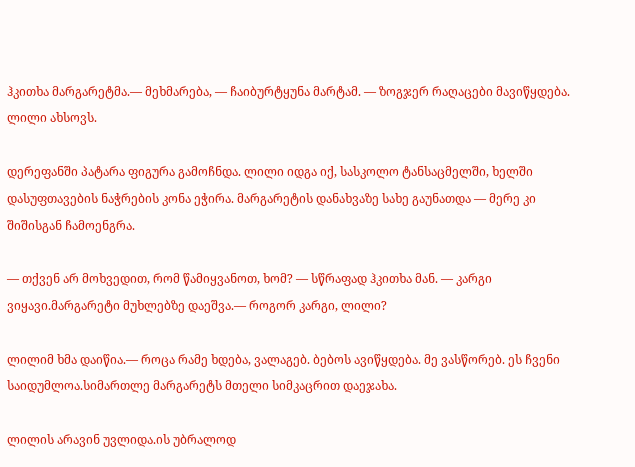ჰკითხა მარგარეტმა.— მეხმარება, — ჩაიბურტყუნა მარტამ. — ზოგჯერ რაღაცები მავიწყდება. ლილი ახსოვს.

დერეფანში პატარა ფიგურა გამოჩნდა. ლილი იდგა იქ, სასკოლო ტანსაცმელში, ხელში დასუფთავების ნაჭრების კონა ეჭირა. მარგარეტის დანახვაზე სახე გაუნათდა — მერე კი შიშისგან ჩამოენგრა.

— თქვენ არ მოხვედით, რომ წამიყვანოთ, ხომ? — სწრაფად ჰკითხა მან. — კარგი ვიყავი.მარგარეტი მუხლებზე დაეშვა.— როგორ კარგი, ლილი?

ლილიმ ხმა დაიწია.— როცა რამე ხდება, ვალაგებ. ბებოს ავიწყდება. მე ვასწორებ. ეს ჩვენი საიდუმლოა.სიმართლე მარგარეტს მთელი სიმკაცრით დაეჯახა.

ლილის არავინ უვლიდა.ის უბრალოდ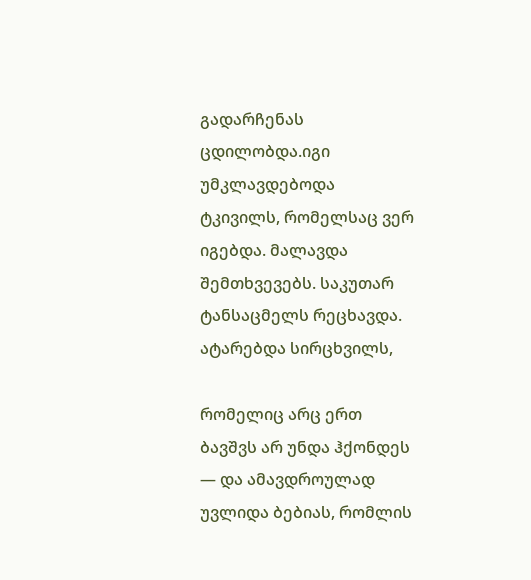გადარჩენას ცდილობდა.იგი უმკლავდებოდა ტკივილს, რომელსაც ვერ იგებდა. მალავდა შემთხვევებს. საკუთარ ტანსაცმელს რეცხავდა. ატარებდა სირცხვილს,

რომელიც არც ერთ ბავშვს არ უნდა ჰქონდეს — და ამავდროულად უვლიდა ბებიას, რომლის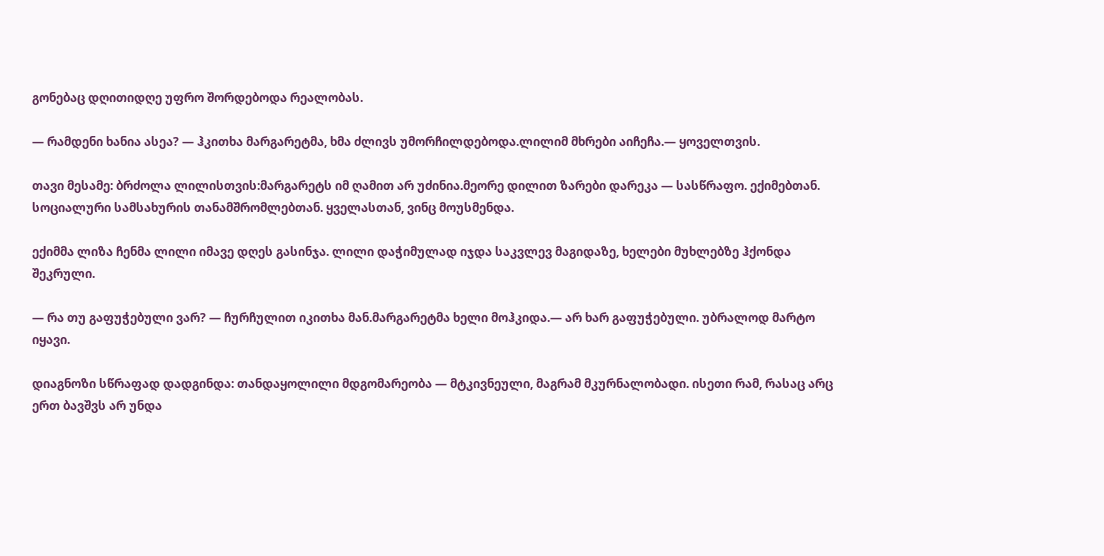გონებაც დღითიდღე უფრო შორდებოდა რეალობას.

— რამდენი ხანია ასეა? — ჰკითხა მარგარეტმა, ხმა ძლივს უმორჩილდებოდა.ლილიმ მხრები აიჩეჩა.— ყოველთვის.

თავი მესამე: ბრძოლა ლილისთვის:მარგარეტს იმ ღამით არ უძინია.მეორე დილით ზარები დარეკა — სასწრაფო. ექიმებთან. სოციალური სამსახურის თანამშრომლებთან. ყველასთან, ვინც მოუსმენდა.

ექიმმა ლიზა ჩენმა ლილი იმავე დღეს გასინჯა. ლილი დაჭიმულად იჯდა საკვლევ მაგიდაზე, ხელები მუხლებზე ჰქონდა შეკრული.

— რა თუ გაფუჭებული ვარ? — ჩურჩულით იკითხა მან.მარგარეტმა ხელი მოჰკიდა.— არ ხარ გაფუჭებული. უბრალოდ მარტო იყავი.

დიაგნოზი სწრაფად დადგინდა: თანდაყოლილი მდგომარეობა — მტკივნეული, მაგრამ მკურნალობადი. ისეთი რამ, რასაც არც ერთ ბავშვს არ უნდა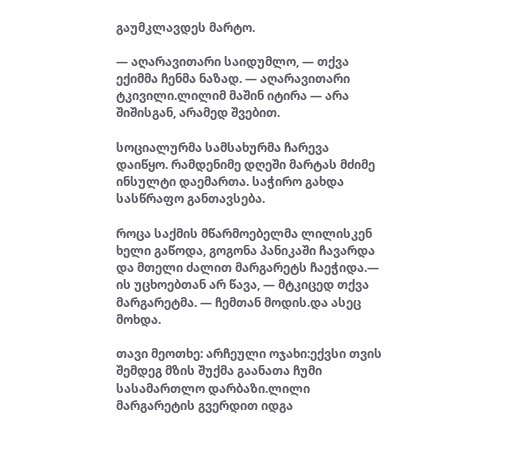გაუმკლავდეს მარტო.

— აღარავითარი საიდუმლო, — თქვა ექიმმა ჩენმა ნაზად. — აღარავითარი ტკივილი.ლილიმ მაშინ იტირა — არა შიშისგან, არამედ შვებით.

სოციალურმა სამსახურმა ჩარევა დაიწყო. რამდენიმე დღეში მარტას მძიმე ინსულტი დაემართა. საჭირო გახდა სასწრაფო განთავსება.

როცა საქმის მწარმოებელმა ლილისკენ ხელი გაწოდა, გოგონა პანიკაში ჩავარდა და მთელი ძალით მარგარეტს ჩაეჭიდა.— ის უცხოებთან არ წავა, — მტკიცედ თქვა მარგარეტმა. — ჩემთან მოდის.და ასეც მოხდა.

თავი მეოთხე: არჩეული ოჯახი:ექვსი თვის შემდეგ მზის შუქმა გაანათა ჩუმი სასამართლო დარბაზი.ლილი მარგარეტის გვერდით იდგა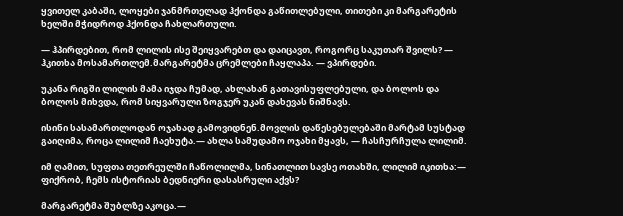ყვითელ კაბაში, ლოყები ჯანმრთელად ჰქონდა გაწითლებული, თითები კი მარგარეტის ხელში მჭიდროდ ჰქონდა ჩახლართული.

— ჰპირდებით, რომ ლილის ისე შეიყვარებთ და დაიცავთ, როგორც საკუთარ შვილს? — ჰკითხა მოსამართლემ.მარგარეტმა ცრემლები ჩაყლაპა. — ვპირდები.

უკანა რიგში ლილის მამა იჯდა ჩუმად, ახლახან გათავისუფლებული, და ბოლოს და ბოლოს მიხვდა, რომ სიყვარული ზოგჯერ უკან დახევას ნიშნავს.

ისინი სასამართლოდან ოჯახად გამოვიდნენ.მოვლის დაწესებულებაში მარტამ სუსტად გაიღიმა, როცა ლილიმ ჩაეხუტა.— ახლა სამუდამო ოჯახი მყავს, — ჩასჩურჩულა ლილიმ.

იმ ღამით, სუფთა თეთრეულში ჩაწოლილმა, სინათლით სავსე ოთახში, ლილიმ იკითხა:— ფიქრობ, ჩემს ისტორიას ბედნიერი დასასრული აქვს?

მარგარეტმა შუბლზე აკოცა.—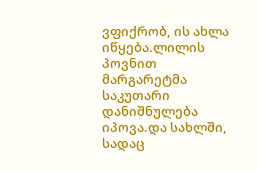ვფიქრობ, ის ახლა იწყება.ლილის პოვნით მარგარეტმა საკუთარი დანიშნულება იპოვა.და სახლში, სადაც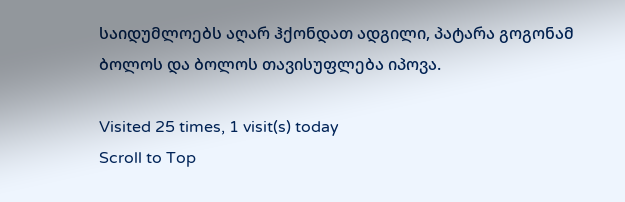საიდუმლოებს აღარ ჰქონდათ ადგილი, პატარა გოგონამ ბოლოს და ბოლოს თავისუფლება იპოვა.

Visited 25 times, 1 visit(s) today
Scroll to Top